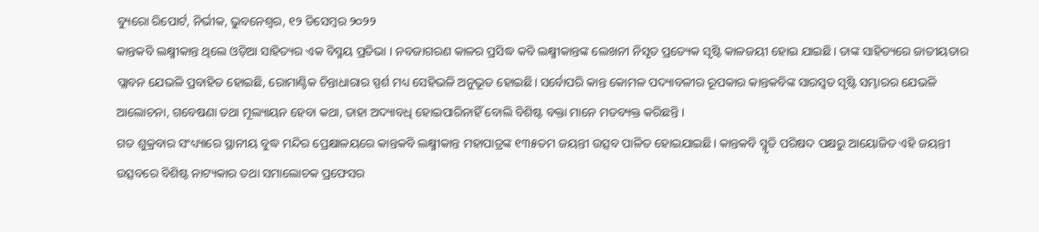ବ୍ୟୁରୋ ରିପୋର୍ଟ, ନିର୍ଭୀକ, ଭୁବନେଶ୍ୱର, ୧୨ ଡିସେମ୍ବର ୨୦୨୨
କାନ୍ତକବି ଲକ୍ଷ୍ମୀକାନ୍ତ ଥିଲେ ଓଡ଼ିଆ ସାହିତ୍ୟର ଏକ ବିସ୍ମୟ ପ୍ରତିଭା । ନବଜାଗରଣ କାଳର ପ୍ରସିଦ୍ଧ କବି ଲକ୍ଷ୍ମୀକାନ୍ତଙ୍କ ଲେଖନୀ ନିସୃତ ପ୍ରତ୍ୟେକ ସୃଷ୍ଟି କାଳଜୟୀ ହୋଇ ଯାଇଛି। ତାଙ୍କ ସାହିତ୍ୟରେ ଜାତୀୟତାର ପ୍ଲାବନ ଯେଭଳି ପ୍ରବାହିତ ହୋଇଛି, ରୋମାଣ୍ଟିକ ଚିନ୍ତାଧାରାର ସ୍ପର୍ଶ ମଧ୍ୟ ସେହିଭଳି ଅନୁଭୂତ ହୋଇଛି। ସର୍ବୋପରି କାନ୍ତ କୋମଳ ପଦ୍ୟାବଳୀର ରୂପକାର କାନ୍ତକବିଙ୍କ ସାରସ୍ୱତ ସୃଷ୍ଟି ସମ୍ଭାରର ଯେଭଳି ଆଲୋଚନା, ଗବେଷଣା ତଥା ମୂଲ୍ୟାୟନ ହେବା କଥା, ତାହା ଅଦ୍ୟାବଧି ହୋଇପାରିନାହିଁ ବୋଲି ବିଶିଷ୍ଟ ବକ୍ତା ମାନେ ମତବ୍ୟକ୍ତ କରିଛନ୍ତି ।
ଗତ ଶୁକ୍ରବାର ସଂଧ୍ୟ୍ୟାରେ ସ୍ଥାନୀୟ ବୁଦ୍ଧ ମନ୍ଦିର ପ୍ରେକ୍ଷାଳୟରେ କାନ୍ତକବି ଲକ୍ଷ୍ମୀକାନ୍ତ ମହାପାତ୍ରଙ୍କ ୧୩୫ତମ ଜୟନ୍ତୀ ଉତ୍ସବ ପାଳିତ ହୋଇଯାଇଛି। କାନ୍ତକବି ସ୍ମୃତି ପରିଷଦ ପକ୍ଷରୁ ଆୟୋଜିତ ଏହି ଜୟନ୍ତୀ ଉତ୍ସବରେ ବିଶିଷ୍ଟ ନାଟ୍ୟକାର ତଥା ସମାଲୋଚକ ପ୍ରଫେସର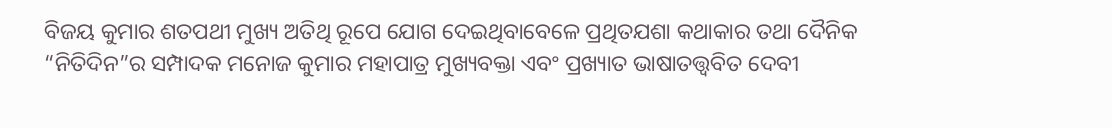ବିଜୟ କୁମାର ଶତପଥୀ ମୁଖ୍ୟ ଅତିଥି ରୂପେ ଯୋଗ ଦେଇଥିବାବେଳେ ପ୍ରଥିତଯଶା କଥାକାର ତଥା ଦୈନିକ “ନିତିଦିନ”ର ସମ୍ପାଦକ ମନୋଜ କୁମାର ମହାପାତ୍ର ମୁଖ୍ୟବକ୍ତା ଏବଂ ପ୍ରଖ୍ୟାତ ଭାଷାତତ୍ତ୍ୱବିତ ଦେବୀ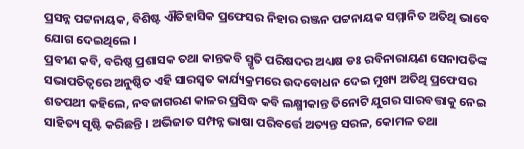ପ୍ରସନ୍ନ ପଟ୍ଟନାୟକ, ବିଶିଷ୍ଟ ଐତିହାସିକ ପ୍ରଫେସର ନିହାର ରଞ୍ଜନ ପଟ୍ଟନାୟକ ସମ୍ମାନିତ ଅତିଥି ଭାବେ ଯୋଗ ଦେଇଥିଲେ ।
ପ୍ରବୀଣ କବି, ବରିଷ୍ଠ ପ୍ରଶାସକ ତଥା କାନ୍ତକବି ସ୍ମୃତି ପରିଷଦର ଅଧ୍ୟକ୍ଷ ଡଃ ରବିନାରାୟଣ ସେନାପତିଙ୍କ ସଭାପତିତ୍ୱରେ ଅନୁଷ୍ଠିତ ଏହି ସାରସ୍ୱତ କାର୍ଯ୍ୟକ୍ରମରେ ଉଦବୋଧନ ଦେଇ ମୁଖ୍ୟ ଅତିଥି ପ୍ରଫେସର ଶତପଥୀ କହିଲେ, ନବଜାଗରଣ କାଳର ପ୍ରସିଦ୍ଧ କବି ଲକ୍ଷ୍ମୀକାନ୍ତ ତିନୋଟି ଯୁଗର ସାରବତ୍ତାକୁ ନେଇ ସାହିତ୍ୟ ସୃଷ୍ଟି କରିଛନ୍ତି । ଅଭିଜାତ ସମ୍ପନ୍ନ ଭାଷା ପରିବର୍ତ୍ତେ ଅତ୍ୟନ୍ତ ସରଳ, କୋମଳ ତଥା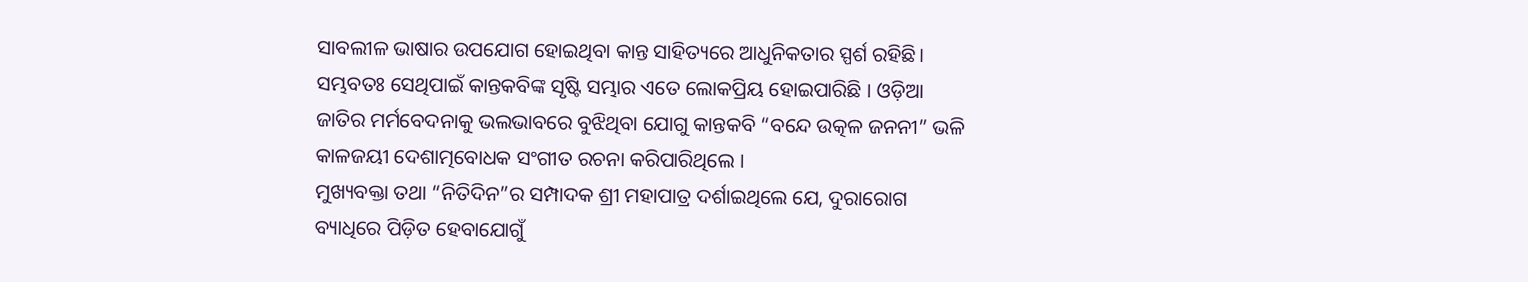ସାବଲୀଳ ଭାଷାର ଉପଯୋଗ ହୋଇଥିବା କାନ୍ତ ସାହିତ୍ୟରେ ଆଧୁନିକତାର ସ୍ପର୍ଶ ରହିଛି। ସମ୍ଭବତଃ ସେଥିପାଇଁ କାନ୍ତକବିଙ୍କ ସୃଷ୍ଟି ସମ୍ଭାର ଏତେ ଲୋକପ୍ରିୟ ହୋଇପାରିଛି । ଓଡ଼ିଆ ଜାତିର ମର୍ମବେଦନାକୁ ଭଲଭାବରେ ବୁଝିଥିବା ଯୋଗୁ କାନ୍ତକବି “ବନ୍ଦେ ଉତ୍କଳ ଜନନୀ” ଭଳି କାଳଜୟୀ ଦେଶାତ୍ମବୋଧକ ସଂଗୀତ ରଚନା କରିପାରିଥିଲେ ।
ମୁଖ୍ୟବକ୍ତା ତଥା “ନିତିଦିନ”ର ସମ୍ପାଦକ ଶ୍ରୀ ମହାପାତ୍ର ଦର୍ଶାଇଥିଲେ ଯେ, ଦୁରାରୋଗ ବ୍ୟାଧିରେ ପିଡ଼ିତ ହେବାଯୋଗୁଁ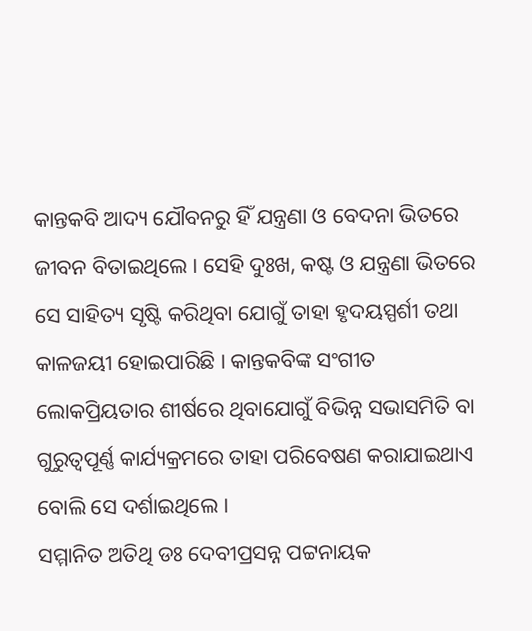କାନ୍ତକବି ଆଦ୍ୟ ଯୌବନରୁ ହିଁ ଯନ୍ତ୍ରଣା ଓ ବେଦନା ଭିତରେ ଜୀବନ ବିତାଇଥିଲେ । ସେହି ଦୁଃଖ, କଷ୍ଟ ଓ ଯନ୍ତ୍ରଣା ଭିତରେ ସେ ସାହିତ୍ୟ ସୃଷ୍ଟି କରିଥିବା ଯୋଗୁଁ ତାହା ହୃଦୟସ୍ପର୍ଶୀ ତଥା କାଳଜୟୀ ହୋଇପାରିଛି । କାନ୍ତକବିଙ୍କ ସଂଗୀତ ଲୋକପ୍ରିୟତାର ଶୀର୍ଷରେ ଥିବାଯୋଗୁଁ ବିଭିନ୍ନ ସଭାସମିତି ବା ଗୁରୁତ୍ୱପୂର୍ଣ୍ଣ କାର୍ଯ୍ୟକ୍ରମରେ ତାହା ପରିବେଷଣ କରାଯାଇଥାଏ ବୋଲି ସେ ଦର୍ଶାଇଥିଲେ ।
ସମ୍ମାନିତ ଅତିଥି ଡଃ ଦେବୀପ୍ରସନ୍ନ ପଟ୍ଟନାୟକ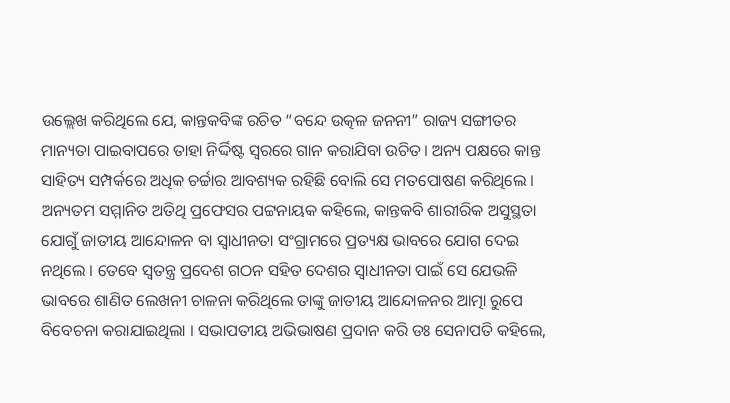ଉଲ୍ଲେଖ କରିଥିଲେ ଯେ, କାନ୍ତକବିଙ୍କ ରଚିତ “ବନ୍ଦେ ଉତ୍କଳ ଜନନୀ” ରାଜ୍ୟ ସଙ୍ଗୀତର ମାନ୍ୟତା ପାଇବାପରେ ତାହା ନିର୍ଦ୍ଦିଷ୍ଟ ସ୍ୱରରେ ଗାନ କରାଯିବା ଉଚିତ। ଅନ୍ୟ ପକ୍ଷରେ କାନ୍ତ ସାହିତ୍ୟ ସମ୍ପର୍କରେ ଅଧିକ ଚର୍ଚ୍ଚାର ଆବଶ୍ୟକ ରହିଛି ବୋଲି ସେ ମତପୋଷଣ କରିଥିଲେ ।
ଅନ୍ୟତମ ସମ୍ମାନିତ ଅତିଥି ପ୍ରଫେସର ପଟ୍ଟନାୟକ କହିଲେ, କାନ୍ତକବି ଶାରୀରିକ ଅସୁସ୍ଥତା ଯୋଗୁଁ ଜାତୀୟ ଆନ୍ଦୋଳନ ବା ସ୍ୱାଧୀନତା ସଂଗ୍ରାମରେ ପ୍ରତ୍ୟକ୍ଷ ଭାବରେ ଯୋଗ ଦେଇ ନଥିଲେ । ତେବେ ସ୍ୱତନ୍ତ୍ର ପ୍ରଦେଶ ଗଠନ ସହିତ ଦେଶର ସ୍ୱାଧୀନତା ପାଇଁ ସେ ଯେଭଳି ଭାବରେ ଶାଣିତ ଲେଖନୀ ଚାଳନା କରିଥିଲେ ତାଙ୍କୁ ଜାତୀୟ ଆନ୍ଦୋଳନର ଆତ୍ମା ରୁପେ ବିବେଚନା କରାଯାଇଥିଲା । ସଭାପତୀୟ ଅଭିଭାଷଣ ପ୍ରଦାନ କରି ଡଃ ସେନାପତି କହିଲେ,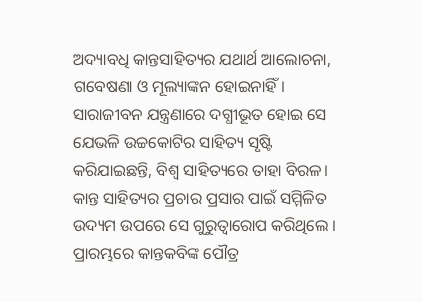ଅଦ୍ୟାବଧି କାନ୍ତସାହିତ୍ୟର ଯଥାର୍ଥ ଆଲୋଚନା, ଗବେଷଣା ଓ ମୂଲ୍ୟାଙ୍କନ ହୋଇନାହିଁ। ସାରାଜୀବନ ଯନ୍ତ୍ରଣାରେ ଦଗ୍ଧୀଭୂତ ହୋଇ ସେ ଯେଭଳି ଉଚ୍ଚକୋଟିର ସାହିତ୍ୟ ସୃଷ୍ଟି କରିଯାଇଛନ୍ତି, ବିଶ୍ୱ ସାହିତ୍ୟରେ ତାହା ବିରଳ। କାନ୍ତ ସାହିତ୍ୟର ପ୍ରଚାର ପ୍ରସାର ପାଇଁ ସମ୍ମିଳିତ ଉଦ୍ୟମ ଉପରେ ସେ ଗୁରୁତ୍ୱାରୋପ କରିଥିଲେ ।
ପ୍ରାରମ୍ଭରେ କାନ୍ତକବିଙ୍କ ପୌତ୍ର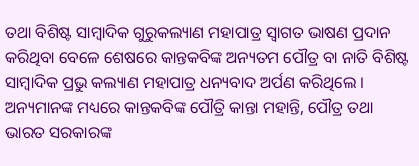ତଥା ବିଶିଷ୍ଟ ସାମ୍ବାଦିକ ଗୁରୁକଲ୍ୟାଣ ମହାପାତ୍ର ସ୍ୱାଗତ ଭାଷଣ ପ୍ରଦାନ କରିଥିବା ବେଳେ ଶେଷରେ କାନ୍ତକବିଙ୍କ ଅନ୍ୟତମ ପୌତ୍ର ବା ନାତି ବିଶିଷ୍ଟ ସାମ୍ବାଦିକ ପ୍ରଭୁ କଲ୍ୟାଣ ମହାପାତ୍ର ଧନ୍ୟବାଦ ଅର୍ପଣ କରିଥିଲେ । ଅନ୍ୟମାନଙ୍କ ମଧ୍ୟରେ କାନ୍ତକବିଙ୍କ ପୌତ୍ରି କାନ୍ତା ମହାନ୍ତି, ପୌତ୍ର ତଥା ଭାରତ ସରକାରଙ୍କ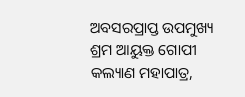ଅବସରପ୍ରାପ୍ତ ଉପମୁଖ୍ୟ ଶ୍ରମ ଆୟୁକ୍ତ ଗୋପୀ କଲ୍ୟାଣ ମହାପାତ୍ର,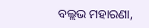ବଲ୍ଲଭ ମହାରଣା,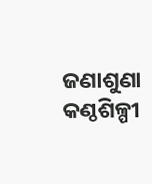ଜଣାଶୁଣା କଣ୍ଠଶିଳ୍ପୀ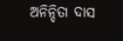ଅନିନ୍ଦିତା ଦାସ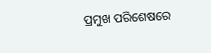ପ୍ରମୁଖ ପରିଶେଷରେ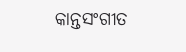କାନ୍ତସଂଗୀତ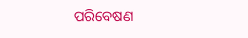ପରିବେଷଣ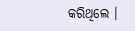କରିଥିଲେ ।